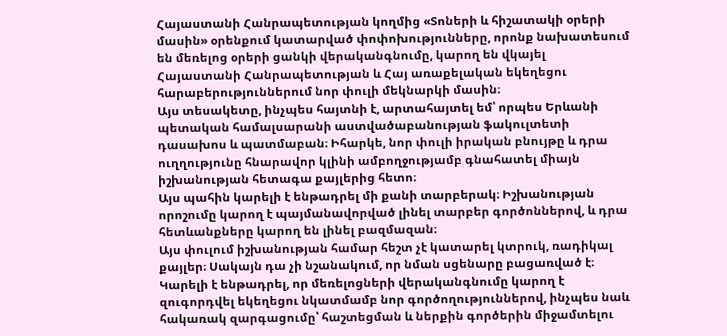Հայաստանի Հանրապետության կողմից «Տոների և հիշատակի օրերի մասին» օրենքում կատարված փոփոխությունները, որոնք նախատեսում են մեռելոց օրերի ցանկի վերականգնումը, կարող են վկայել Հայաստանի Հանրապետության և Հայ առաքելական եկեղեցու հարաբերություններում նոր փուլի մեկնարկի մասին։
Այս տեսակետը, ինչպես հայտնի է, արտահայտել եմ՝ որպես Երևանի պետական համալսարանի աստվածաբանության ֆակուլտետի դասախոս և պատմաբան։ Իհարկե, նոր փուլի իրական բնույթը և դրա ուղղությունը հնարավոր կլինի ամբողջությամբ գնահատել միայն իշխանության հետագա քայլերից հետո։
Այս պահին կարելի է ենթադրել մի քանի տարբերակ։ Իշխանության որոշումը կարող է պայմանավորված լինել տարբեր գործոններով, և դրա հետևանքները կարող են լինել բազմազան։
Այս փուլում իշխանության համար հեշտ չէ կատարել կտրուկ, ռադիկալ քայլեր։ Սակայն դա չի նշանակում, որ նման սցենարը բացառված է։ Կարելի է ենթադրել, որ մեռելոցների վերականգնումը կարող է զուգորդվել եկեղեցու նկատմամբ նոր գործողություններով, ինչպես նաև հակառակ զարգացումը՝ հաշտեցման և ներքին գործերին միջամտելու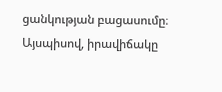ցանկության բացասումը։
Այսպիսով, իրավիճակը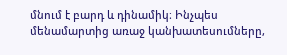մնում է բարդ և դինամիկ։ Ինչպես մենամարտից առաջ կանխատեսումները,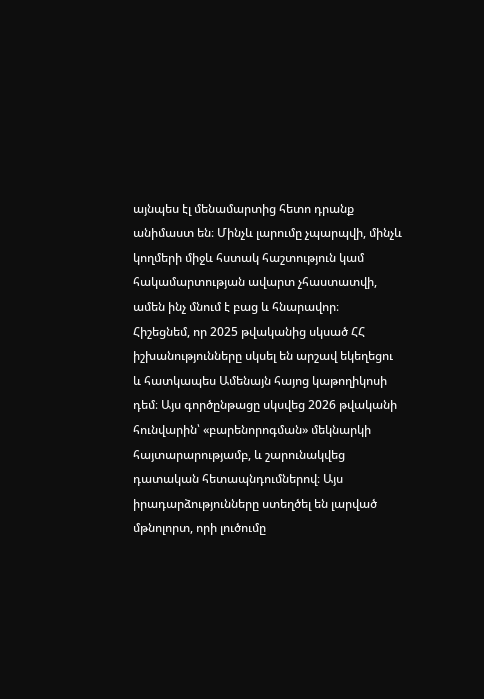այնպես էլ մենամարտից հետո դրանք անիմաստ են։ Մինչև լարումը չպարպվի, մինչև կողմերի միջև հստակ հաշտություն կամ հակամարտության ավարտ չհաստատվի, ամեն ինչ մնում է բաց և հնարավոր։
Հիշեցնեմ, որ 2025 թվականից սկսած ՀՀ իշխանությունները սկսել են արշավ եկեղեցու և հատկապես Ամենայն հայոց կաթողիկոսի դեմ։ Այս գործընթացը սկսվեց 2026 թվականի հունվարին՝ «բարենորոգման» մեկնարկի հայտարարությամբ, և շարունակվեց դատական հետապնդումներով։ Այս իրադարձությունները ստեղծել են լարված մթնոլորտ, որի լուծումը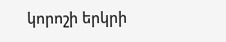կորոշի երկրի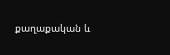քաղաքական և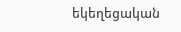եկեղեցական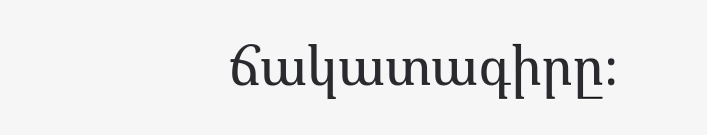ճակատագիրը։